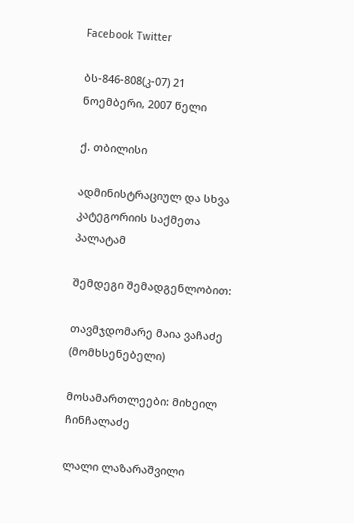Facebook Twitter

ბს-846-808(კ-07) 21 ნოემბერი, 2007 წელი

ქ. თბილისი

ადმინისტრაციულ და სხვა კატეგორიის საქმეთა პალატამ

შემდეგი შემადგენლობით:

თავმჯდომარე მაია ვაჩაძე (მომხსენებელი)

მოსამართლეები: მიხეილ ჩინჩალაძე

ლალი ლაზარაშვილი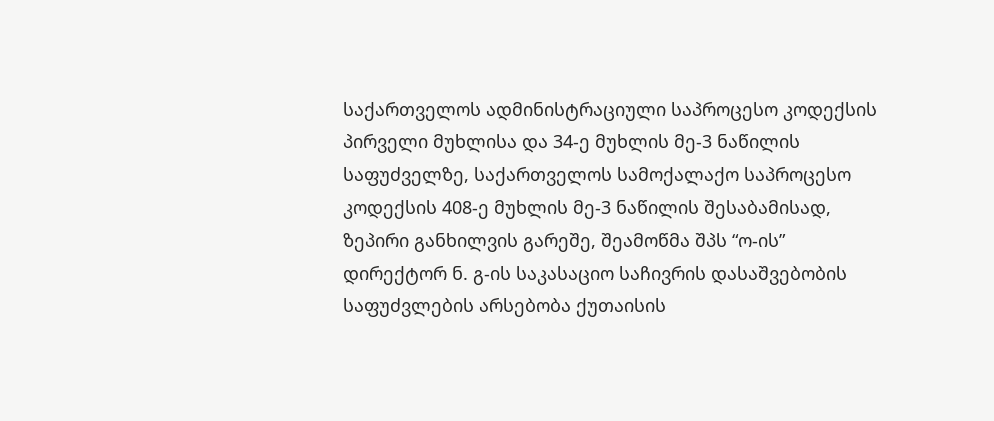საქართველოს ადმინისტრაციული საპროცესო კოდექსის პირველი მუხლისა და 34-ე მუხლის მე-3 ნაწილის საფუძველზე, საქართველოს სამოქალაქო საპროცესო კოდექსის 408-ე მუხლის მე-3 ნაწილის შესაბამისად, ზეპირი განხილვის გარეშე, შეამოწმა შპს “ო-ის” დირექტორ ნ. გ-ის საკასაციო საჩივრის დასაშვებობის საფუძვლების არსებობა ქუთაისის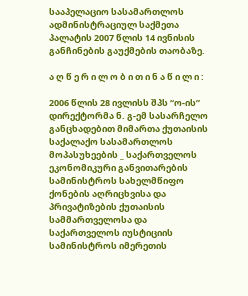სააპელაციო სასამართლოს ადმინისტრაციულ საქმეთა პალატის 2007 წლის 14 ივნისის განჩინების გაუქმების თაობაზე.

ა ღ წ ე რ ი ლ ო ბ ი თ ი ნ ა წ ი ლ ი :

2006 წლის 28 ივლისს შპს “ო-ის” დირექტორმა ნ. გ-ემ სასარჩელო განცხადებით მიმართა ქუთაისის საქალაქო სასამართლოს მოპასუხეების _ საქართველოს ეკონომიკური განვითარების სამინისტროს სახელმწიფო ქონების აღრიცხვისა და პრივატიზების ქუთაისის სამმართველოსა და საქართველოს იუსტიციის სამინისტროს იმერეთის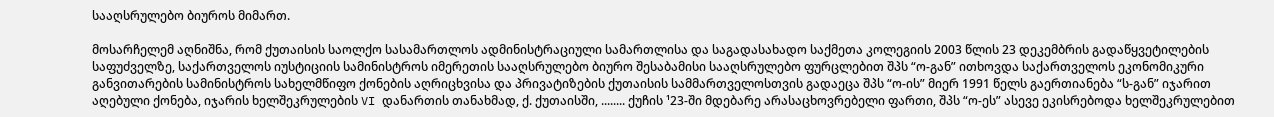სააღსრულებო ბიუროს მიმართ.

მოსარჩელემ აღნიშნა, რომ ქუთაისის საოლქო სასამართლოს ადმინისტრაციული სამართლისა და საგადასახადო საქმეთა კოლეგიის 2003 წლის 23 დეკემბრის გადაწყვეტილების საფუძველზე, საქართველოს იუსტიციის სამინისტროს იმერეთის სააღსრულებო ბიურო შესაბამისი სააღსრულებო ფურცლებით შპს “ო-გან” ითხოვდა საქართველოს ეკონომიკური განვითარების სამინისტროს სახელმწიფო ქონების აღრიცხვისა და პრივატიზების ქუთაისის სამმართველოსთვის გადაეცა შპს “ო-ის” მიერ 1991 წელს გაერთიანება “ს-გან” იჯარით აღებული ქონება, იჯარის ხელშეკრულების VI დანართის თანახმად, ქ. ქუთაისში, ........ ქუჩის ¹23-ში მდებარე არასაცხოვრებელი ფართი, შპს “ო-ეს” ასევე ეკისრებოდა ხელშეკრულებით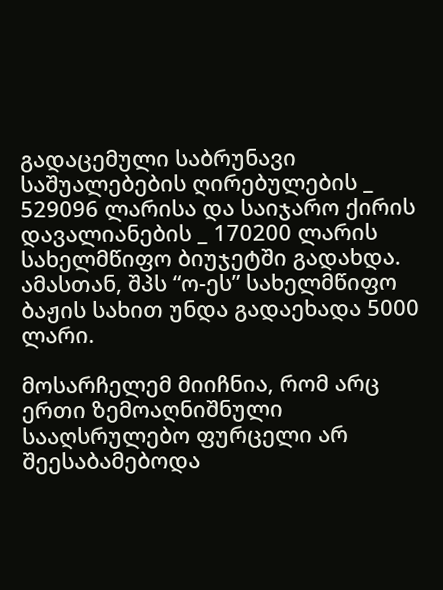გადაცემული საბრუნავი საშუალებების ღირებულების _ 529096 ლარისა და საიჯარო ქირის დავალიანების _ 170200 ლარის სახელმწიფო ბიუჯეტში გადახდა. ამასთან, შპს “ო-ეს” სახელმწიფო ბაჟის სახით უნდა გადაეხადა 5000 ლარი.

მოსარჩელემ მიიჩნია, რომ არც ერთი ზემოაღნიშნული სააღსრულებო ფურცელი არ შეესაბამებოდა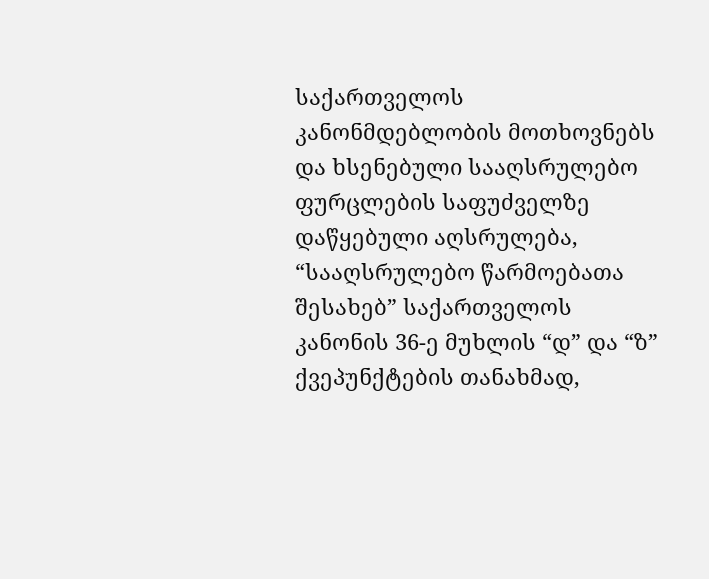საქართველოს კანონმდებლობის მოთხოვნებს და ხსენებული სააღსრულებო ფურცლების საფუძველზე დაწყებული აღსრულება, “სააღსრულებო წარმოებათა შესახებ” საქართველოს კანონის 36-ე მუხლის “დ” და “ზ” ქვეპუნქტების თანახმად,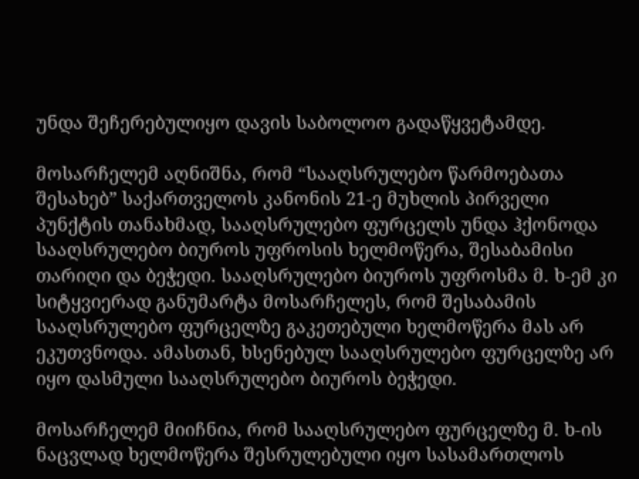უნდა შეჩერებულიყო დავის საბოლოო გადაწყვეტამდე.

მოსარჩელემ აღნიშნა, რომ “სააღსრულებო წარმოებათა შესახებ” საქართველოს კანონის 21-ე მუხლის პირველი პუნქტის თანახმად, სააღსრულებო ფურცელს უნდა ჰქონოდა სააღსრულებო ბიუროს უფროსის ხელმოწერა, შესაბამისი თარიღი და ბეჭედი. სააღსრულებო ბიუროს უფროსმა მ. ხ-ემ კი სიტყვიერად განუმარტა მოსარჩელეს, რომ შესაბამის სააღსრულებო ფურცელზე გაკეთებული ხელმოწერა მას არ ეკუთვნოდა. ამასთან, ხსენებულ სააღსრულებო ფურცელზე არ იყო დასმული სააღსრულებო ბიუროს ბეჭედი.

მოსარჩელემ მიიჩნია, რომ სააღსრულებო ფურცელზე მ. ხ-ის ნაცვლად ხელმოწერა შესრულებული იყო სასამართლოს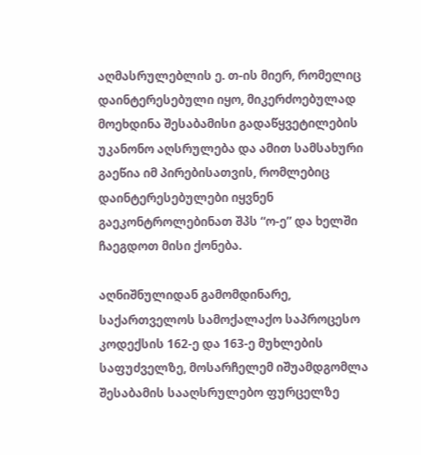აღმასრულებლის ე. თ-ის მიერ, რომელიც დაინტერესებული იყო, მიკერძოებულად მოეხდინა შესაბამისი გადაწყვეტილების უკანონო აღსრულება და ამით სამსახური გაეწია იმ პირებისათვის, რომლებიც დაინტერესებულები იყვნენ გაეკონტროლებინათ შპს “ო-ე” და ხელში ჩაეგდოთ მისი ქონება.

აღნიშნულიდან გამომდინარე, საქართველოს სამოქალაქო საპროცესო კოდექსის 162-ე და 163-ე მუხლების საფუძველზე, მოსარჩელემ იშუამდგომლა შესაბამის სააღსრულებო ფურცელზე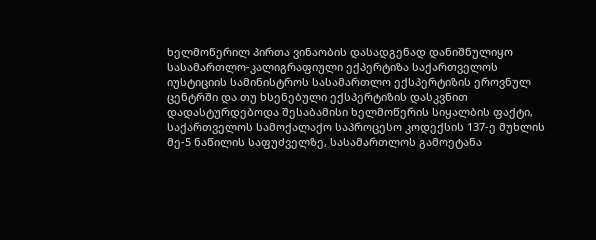ხელმოწერილ პირთა ვინაობის დასადგენად დანიშნულიყო სასამართლო-კალიგრაფიული ექპერტიზა საქართველოს იუსტიციის სამინისტროს სასამართლო ექსპერტიზის ეროვნულ ცენტრში და თუ ხსენებული ექსპერტიზის დასკვნით დადასტურდებოდა შესაბამისი ხელმოწერის სიყალბის ფაქტი, საქართველოს სამოქალაქო საპროცესო კოდექსის 137-ე მუხლის მე-5 ნაწილის საფუძველზე, სასამართლოს გამოეტანა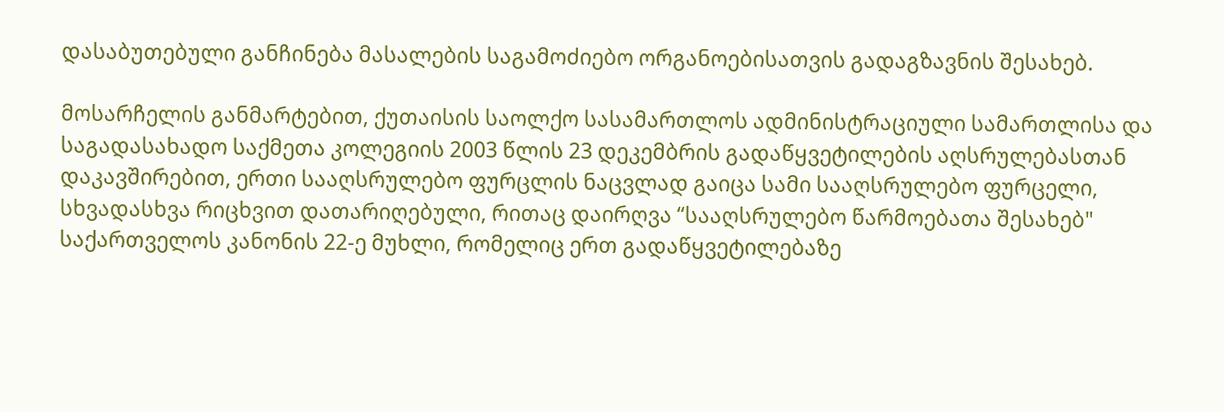დასაბუთებული განჩინება მასალების საგამოძიებო ორგანოებისათვის გადაგზავნის შესახებ.

მოსარჩელის განმარტებით, ქუთაისის საოლქო სასამართლოს ადმინისტრაციული სამართლისა და საგადასახადო საქმეთა კოლეგიის 2003 წლის 23 დეკემბრის გადაწყვეტილების აღსრულებასთან დაკავშირებით, ერთი სააღსრულებო ფურცლის ნაცვლად გაიცა სამი სააღსრულებო ფურცელი, სხვადასხვა რიცხვით დათარიღებული, რითაც დაირღვა “სააღსრულებო წარმოებათა შესახებ" საქართველოს კანონის 22-ე მუხლი, რომელიც ერთ გადაწყვეტილებაზე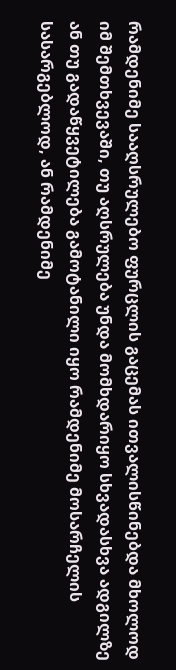რამდენიმე სააღსრულებო ფურცლის გაცემას ითვალისწინებდა მხოლოდ იმ შემთხვევაში, თუ აღსრულება უნდა მომხდარიყო სხვადასხვა ადგილზე ან თუ გადაწყვეტილება გამოტანილი იყო რამდენიმე მოსარჩელის სასარგებლოდ, ან რამდენიმე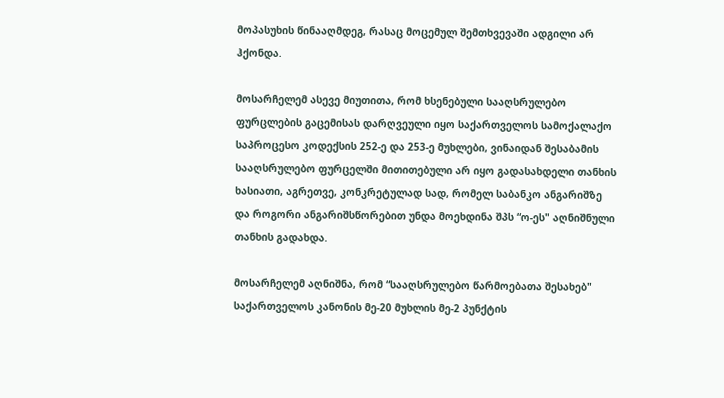მოპასუხის წინააღმდეგ, რასაც მოცემულ შემთხვევაში ადგილი არ ჰქონდა.

მოსარჩელემ ასევე მიუთითა, რომ ხსენებული სააღსრულებო ფურცლების გაცემისას დარღვეული იყო საქართველოს სამოქალაქო საპროცესო კოდექსის 252-ე და 253-ე მუხლები, ვინაიდან შესაბამის სააღსრულებო ფურცელში მითითებული არ იყო გადასახდელი თანხის ხასიათი, აგრეთვე, კონკრეტულად სად, რომელ საბანკო ანგარიშზე და როგორი ანგარიშსწორებით უნდა მოეხდინა შპს “ო-ეს" აღნიშნული თანხის გადახდა.

მოსარჩელემ აღნიშნა, რომ “სააღსრულებო წარმოებათა შესახებ" საქართველოს კანონის მე-20 მუხლის მე-2 პუნქტის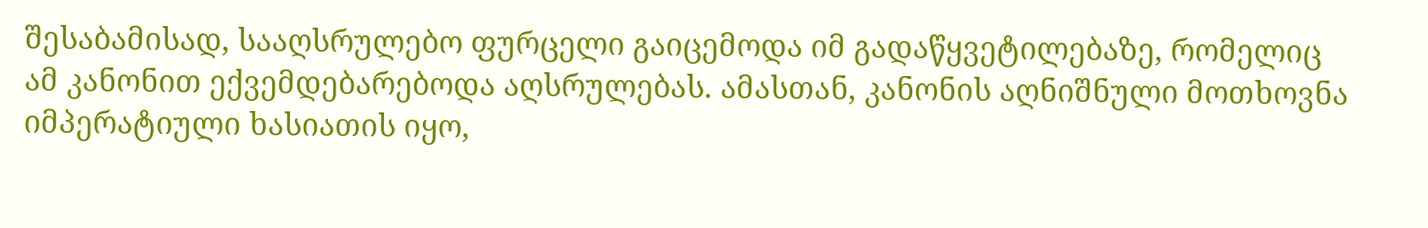შესაბამისად, სააღსრულებო ფურცელი გაიცემოდა იმ გადაწყვეტილებაზე, რომელიც ამ კანონით ექვემდებარებოდა აღსრულებას. ამასთან, კანონის აღნიშნული მოთხოვნა იმპერატიული ხასიათის იყო,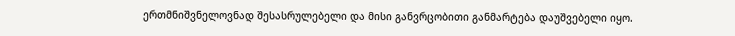ერთმნიშვნელოვნად შესასრულებელი და მისი განვრცობითი განმარტება დაუშვებელი იყო.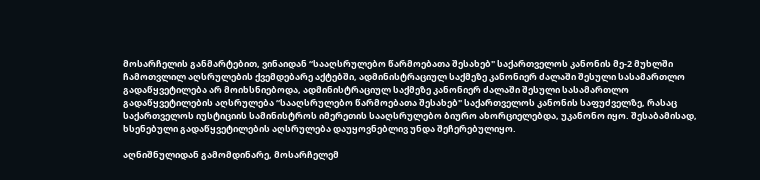მოსარჩელის განმარტებით, ვინაიდან “სააღსრულებო წარმოებათა შესახებ" საქართველოს კანონის მე-2 მუხლში ჩამოთვლილ აღსრულების ქვემდებარე აქტებში, ადმინისტრაციულ საქმეზე კანონიერ ძალაში შესული სასამართლო გადაწყვეტილება არ მოიხსნიებოდა, ადმინისტრაციულ საქმეზე კანონიერ ძალაში შესული სასამართლო გადაწყვეტილების აღსრულება “სააღსრულებო წარმოებათა შესახებ" საქართველოს კანონის საფუძველზე, რასაც საქართველოს იუსტიციის სამინისტროს იმერეთის სააღსრულებო ბიურო ახორციელებდა, უკანონო იყო. შესაბამისად, ხსენებული გადაწყვეტილების აღსრულება დაუყოვნებლივ უნდა შეჩერებულიყო.

აღნიშნულიდან გამომდინარე, მოსარჩელემ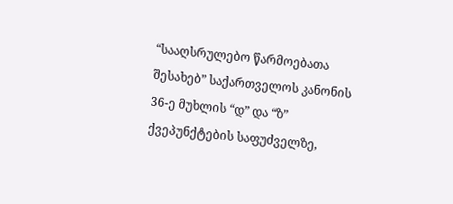“სააღსრულებო წარმოებათა შესახებ” საქართველოს კანონის 36-ე მუხლის “დ” და “ზ” ქვეპუნქტების საფუძველზე,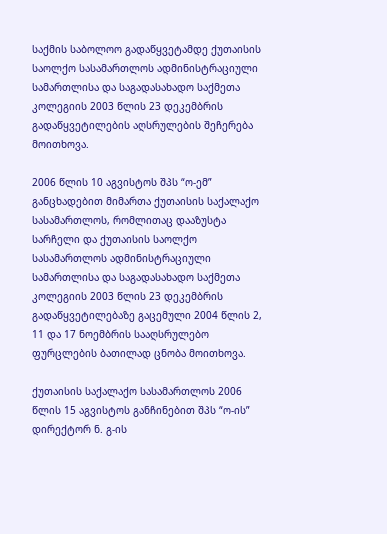საქმის საბოლოო გადაწყვეტამდე ქუთაისის საოლქო სასამართლოს ადმინისტრაციული სამართლისა და საგადასახადო საქმეთა კოლეგიის 2003 წლის 23 დეკემბრის გადაწყვეტილების აღსრულების შეჩერება მოითხოვა.

2006 წლის 10 აგვისტოს შპს “ო-ემ” განცხადებით მიმართა ქუთაისის საქალაქო სასამართლოს, რომლითაც დააზუსტა სარჩელი და ქუთაისის საოლქო სასამართლოს ადმინისტრაციული სამართლისა და საგადასახადო საქმეთა კოლეგიის 2003 წლის 23 დეკემბრის გადაწყვეტილებაზე გაცემული 2004 წლის 2, 11 და 17 ნოემბრის სააღსრულებო ფურცლების ბათილად ცნობა მოითხოვა.

ქუთაისის საქალაქო სასამართლოს 2006 წლის 15 აგვისტოს განჩინებით შპს “ო-ის” დირექტორ ნ. გ-ის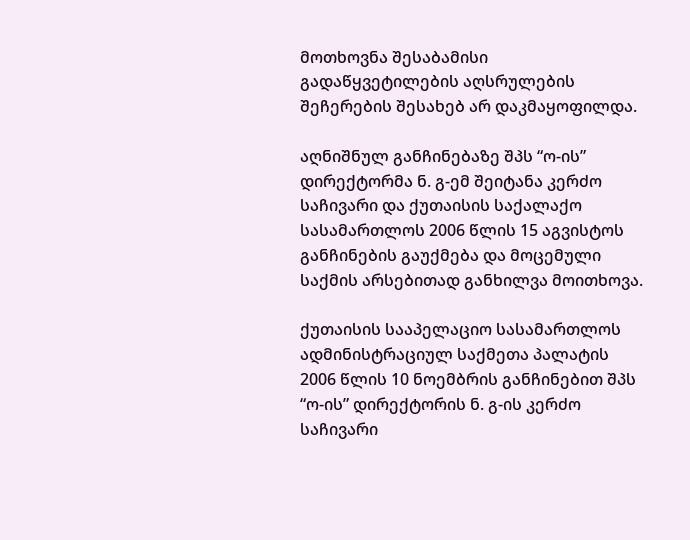მოთხოვნა შესაბამისი გადაწყვეტილების აღსრულების შეჩერების შესახებ არ დაკმაყოფილდა.

აღნიშნულ განჩინებაზე შპს “ო-ის” დირექტორმა ნ. გ-ემ შეიტანა კერძო საჩივარი და ქუთაისის საქალაქო სასამართლოს 2006 წლის 15 აგვისტოს განჩინების გაუქმება და მოცემული საქმის არსებითად განხილვა მოითხოვა.

ქუთაისის სააპელაციო სასამართლოს ადმინისტრაციულ საქმეთა პალატის 2006 წლის 10 ნოემბრის განჩინებით შპს “ო-ის” დირექტორის ნ. გ-ის კერძო საჩივარი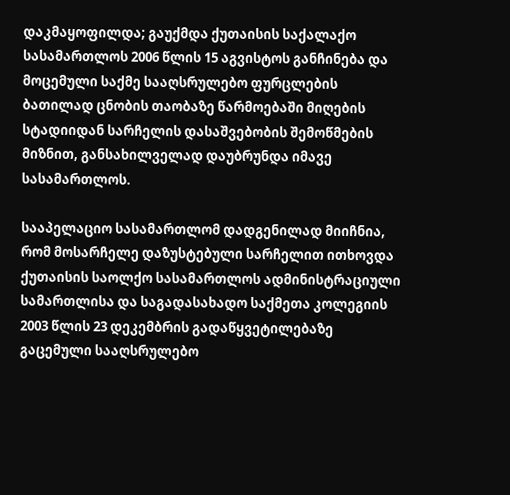დაკმაყოფილდა; გაუქმდა ქუთაისის საქალაქო სასამართლოს 2006 წლის 15 აგვისტოს განჩინება და მოცემული საქმე სააღსრულებო ფურცლების ბათილად ცნობის თაობაზე წარმოებაში მიღების სტადიიდან სარჩელის დასაშვებობის შემოწმების მიზნით, განსახილველად დაუბრუნდა იმავე სასამართლოს.

სააპელაციო სასამართლომ დადგენილად მიიჩნია, რომ მოსარჩელე დაზუსტებული სარჩელით ითხოვდა ქუთაისის საოლქო სასამართლოს ადმინისტრაციული სამართლისა და საგადასახადო საქმეთა კოლეგიის 2003 წლის 23 დეკემბრის გადაწყვეტილებაზე გაცემული სააღსრულებო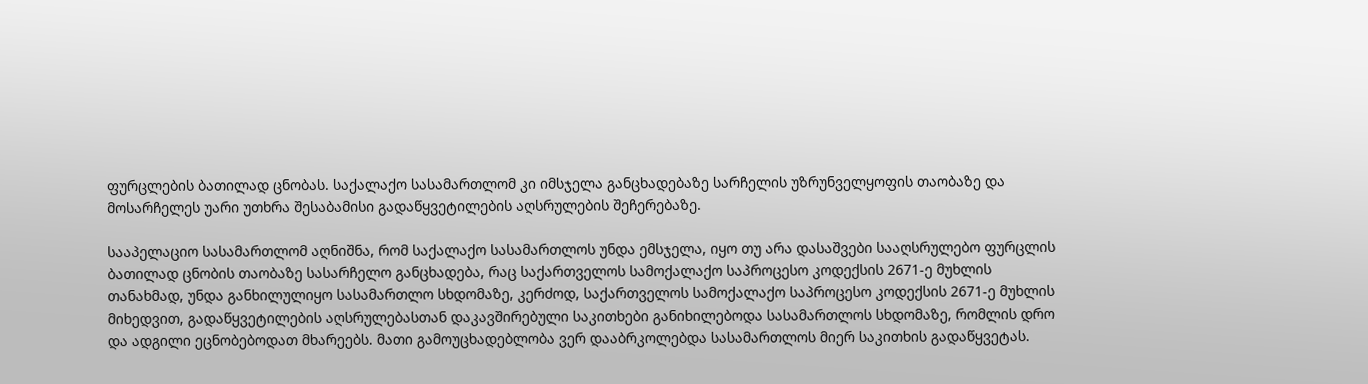ფურცლების ბათილად ცნობას. საქალაქო სასამართლომ კი იმსჯელა განცხადებაზე სარჩელის უზრუნველყოფის თაობაზე და მოსარჩელეს უარი უთხრა შესაბამისი გადაწყვეტილების აღსრულების შეჩერებაზე.

სააპელაციო სასამართლომ აღნიშნა, რომ საქალაქო სასამართლოს უნდა ემსჯელა, იყო თუ არა დასაშვები სააღსრულებო ფურცლის ბათილად ცნობის თაობაზე სასარჩელო განცხადება, რაც საქართველოს სამოქალაქო საპროცესო კოდექსის 2671-ე მუხლის თანახმად, უნდა განხილულიყო სასამართლო სხდომაზე, კერძოდ, საქართველოს სამოქალაქო საპროცესო კოდექსის 2671-ე მუხლის მიხედვით, გადაწყვეტილების აღსრულებასთან დაკავშირებული საკითხები განიხილებოდა სასამართლოს სხდომაზე, რომლის დრო და ადგილი ეცნობებოდათ მხარეებს. მათი გამოუცხადებლობა ვერ დააბრკოლებდა სასამართლოს მიერ საკითხის გადაწყვეტას.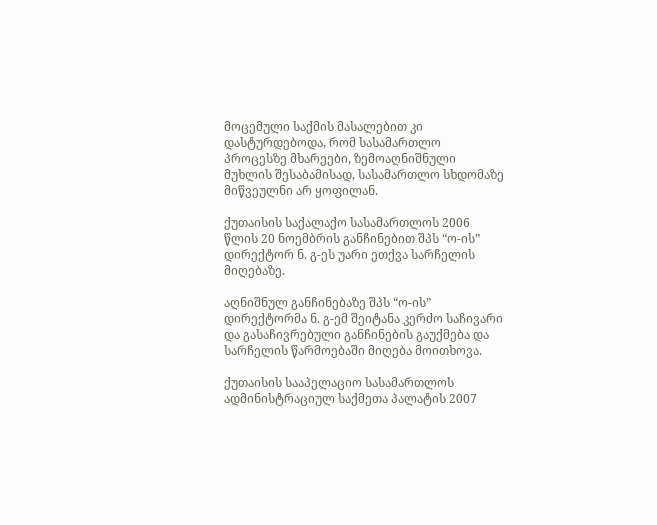მოცემული საქმის მასალებით კი დასტურდებოდა, რომ სასამართლო პროცესზე მხარეები, ზემოაღნიშნული მუხლის შესაბამისად, სასამართლო სხდომაზე მიწვეულნი არ ყოფილან.

ქუთაისის საქალაქო სასამართლოს 2006 წლის 20 ნოემბრის განჩინებით შპს “ო-ის” დირექტორ ნ. გ-ეს უარი ეთქვა სარჩელის მიღებაზე.

აღნიშნულ განჩინებაზე შპს “ო-ის” დირექტორმა ნ. გ-ემ შეიტანა კერძო საჩივარი და გასაჩივრებული განჩინების გაუქმება და სარჩელის წარმოებაში მიღება მოითხოვა.

ქუთაისის სააპელაციო სასამართლოს ადმინისტრაციულ საქმეთა პალატის 2007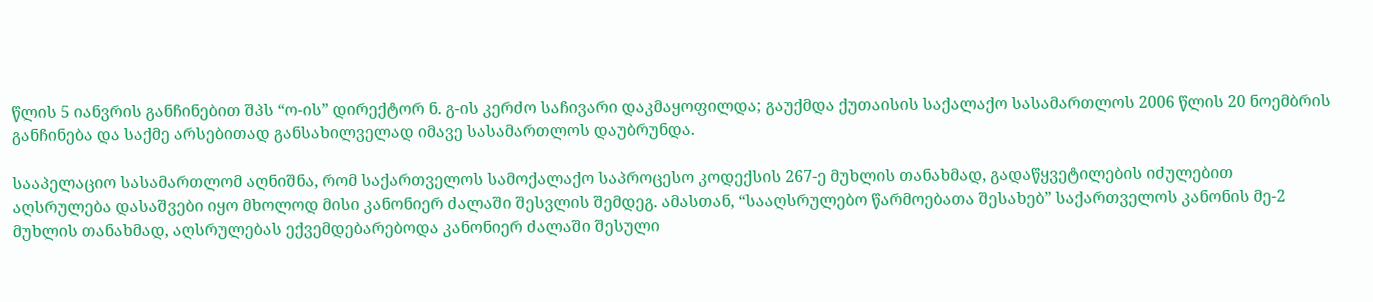წლის 5 იანვრის განჩინებით შპს “ო-ის” დირექტორ ნ. გ-ის კერძო საჩივარი დაკმაყოფილდა; გაუქმდა ქუთაისის საქალაქო სასამართლოს 2006 წლის 20 ნოემბრის განჩინება და საქმე არსებითად განსახილველად იმავე სასამართლოს დაუბრუნდა.

სააპელაციო სასამართლომ აღნიშნა, რომ საქართველოს სამოქალაქო საპროცესო კოდექსის 267-ე მუხლის თანახმად, გადაწყვეტილების იძულებით აღსრულება დასაშვები იყო მხოლოდ მისი კანონიერ ძალაში შესვლის შემდეგ. ამასთან, “სააღსრულებო წარმოებათა შესახებ” საქართველოს კანონის მე-2 მუხლის თანახმად, აღსრულებას ექვემდებარებოდა კანონიერ ძალაში შესული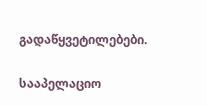გადაწყვეტილებები.

სააპელაციო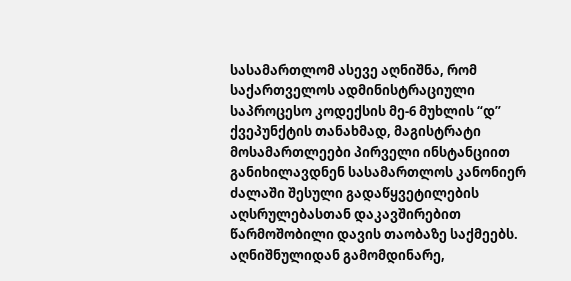სასამართლომ ასევე აღნიშნა, რომ საქართველოს ადმინისტრაციული საპროცესო კოდექსის მე-6 მუხლის “დ” ქვეპუნქტის თანახმად, მაგისტრატი მოსამართლეები პირველი ინსტანციით განიხილავდნენ სასამართლოს კანონიერ ძალაში შესული გადაწყვეტილების აღსრულებასთან დაკავშირებით წარმოშობილი დავის თაობაზე საქმეებს. აღნიშნულიდან გამომდინარე,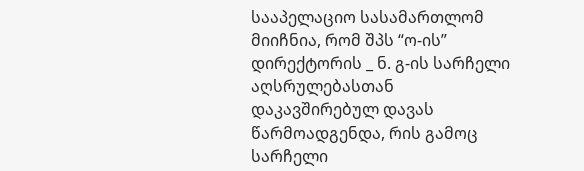სააპელაციო სასამართლომ მიიჩნია, რომ შპს “ო-ის” დირექტორის _ ნ. გ-ის სარჩელი აღსრულებასთან დაკავშირებულ დავას წარმოადგენდა, რის გამოც სარჩელი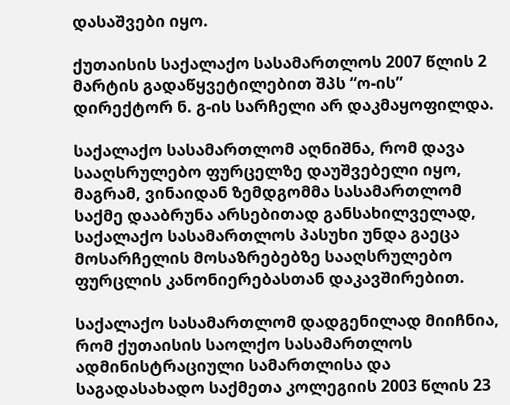დასაშვები იყო.

ქუთაისის საქალაქო სასამართლოს 2007 წლის 2 მარტის გადაწყვეტილებით შპს “ო-ის” დირექტორ ნ. გ-ის სარჩელი არ დაკმაყოფილდა.

საქალაქო სასამართლომ აღნიშნა, რომ დავა სააღსრულებო ფურცელზე დაუშვებელი იყო, მაგრამ, ვინაიდან ზემდგომმა სასამართლომ საქმე დააბრუნა არსებითად განსახილველად, საქალაქო სასამართლოს პასუხი უნდა გაეცა მოსარჩელის მოსაზრებებზე სააღსრულებო ფურცლის კანონიერებასთან დაკავშირებით.

საქალაქო სასამართლომ დადგენილად მიიჩნია, რომ ქუთაისის საოლქო სასამართლოს ადმინისტრაციული სამართლისა და საგადასახადო საქმეთა კოლეგიის 2003 წლის 23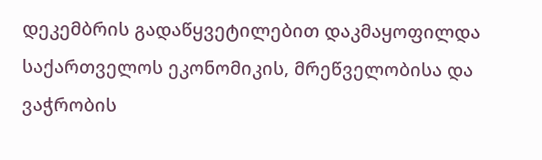დეკემბრის გადაწყვეტილებით დაკმაყოფილდა საქართველოს ეკონომიკის, მრეწველობისა და ვაჭრობის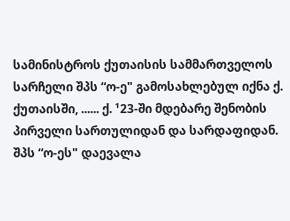სამინისტროს ქუთაისის სამმართველოს სარჩელი შპს “ო-ე" გამოსახლებულ იქნა ქ. ქუთაისში, ...... ქ. ¹23-ში მდებარე შენობის პირველი სართულიდან და სარდაფიდან. შპს “ო-ეს" დაევალა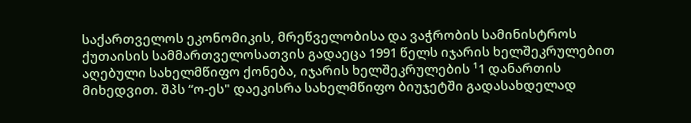საქართველოს ეკონომიკის, მრეწველობისა და ვაჭრობის სამინისტროს ქუთაისის სამმართველოსათვის გადაეცა 1991 წელს იჯარის ხელშეკრულებით აღებული სახელმწიფო ქონება, იჯარის ხელშეკრულების ¹1 დანართის მიხედვით. შპს “ო-ეს" დაეკისრა სახელმწიფო ბიუჯეტში გადასახდელად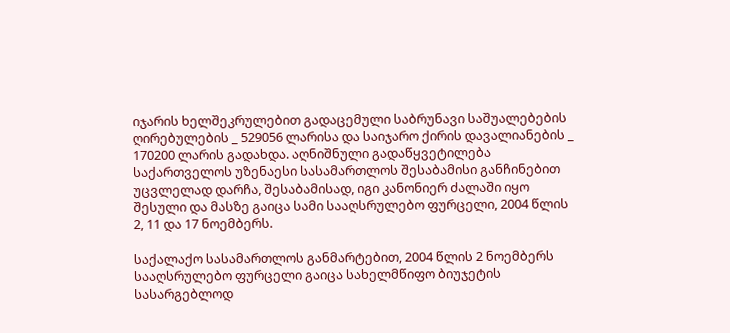იჯარის ხელშეკრულებით გადაცემული საბრუნავი საშუალებების ღირებულების _ 529056 ლარისა და საიჯარო ქირის დავალიანების _ 170200 ლარის გადახდა. აღნიშნული გადაწყვეტილება საქართველოს უზენაესი სასამართლოს შესაბამისი განჩინებით უცვლელად დარჩა, შესაბამისად, იგი კანონიერ ძალაში იყო შესული და მასზე გაიცა სამი სააღსრულებო ფურცელი, 2004 წლის 2, 11 და 17 ნოემბერს.

საქალაქო სასამართლოს განმარტებით, 2004 წლის 2 ნოემბერს სააღსრულებო ფურცელი გაიცა სახელმწიფო ბიუჯეტის სასარგებლოდ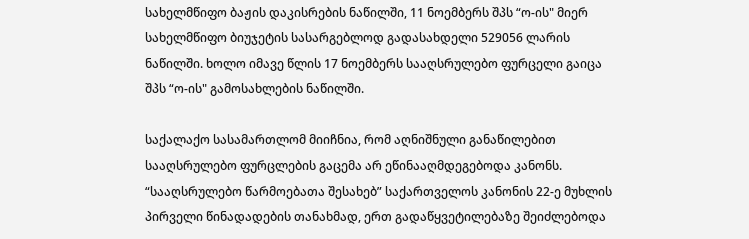სახელმწიფო ბაჟის დაკისრების ნაწილში, 11 ნოემბერს შპს “ო-ის" მიერ სახელმწიფო ბიუჯეტის სასარგებლოდ გადასახდელი 529056 ლარის ნაწილში. ხოლო იმავე წლის 17 ნოემბერს სააღსრულებო ფურცელი გაიცა შპს “ო-ის" გამოსახლების ნაწილში.

საქალაქო სასამართლომ მიიჩნია, რომ აღნიშნული განაწილებით სააღსრულებო ფურცლების გაცემა არ ეწინააღმდეგებოდა კანონს. “სააღსრულებო წარმოებათა შესახებ” საქართველოს კანონის 22-ე მუხლის პირველი წინადადების თანახმად, ერთ გადაწყვეტილებაზე შეიძლებოდა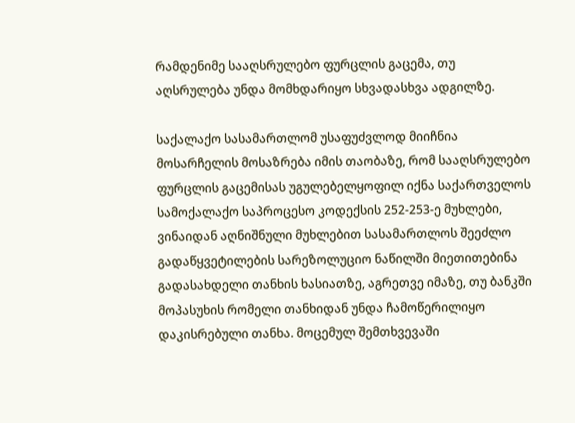რამდენიმე სააღსრულებო ფურცლის გაცემა, თუ აღსრულება უნდა მომხდარიყო სხვადასხვა ადგილზე.

საქალაქო სასამართლომ უსაფუძვლოდ მიიჩნია მოსარჩელის მოსაზრება იმის თაობაზე, რომ სააღსრულებო ფურცლის გაცემისას უგულებელყოფილ იქნა საქართველოს სამოქალაქო საპროცესო კოდექსის 252-253-ე მუხლები, ვინაიდან აღნიშნული მუხლებით სასამართლოს შეეძლო გადაწყვეტილების სარეზოლუციო ნაწილში მიეთითებინა გადასახდელი თანხის ხასიათზე, აგრეთვე იმაზე, თუ ბანკში მოპასუხის რომელი თანხიდან უნდა ჩამოწერილიყო დაკისრებული თანხა. მოცემულ შემთხვევაში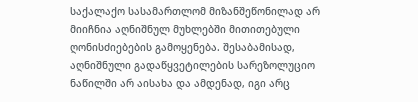საქალაქო სასამართლომ მიზანშეწონილად არ მიიჩნია აღნიშნულ მუხლებში მითითებული ღონისძიებების გამოყენება. შესაბამისად, აღნიშნული გადაწყვეტილების სარეზოლუციო ნაწილში არ აისახა და ამდენად, იგი არც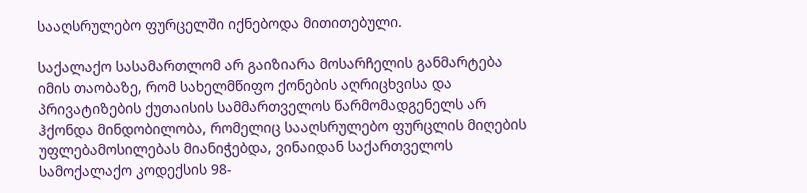სააღსრულებო ფურცელში იქნებოდა მითითებული.

საქალაქო სასამართლომ არ გაიზიარა მოსარჩელის განმარტება იმის თაობაზე, რომ სახელმწიფო ქონების აღრიცხვისა და პრივატიზების ქუთაისის სამმართველოს წარმომადგენელს არ ჰქონდა მინდობილობა, რომელიც სააღსრულებო ფურცლის მიღების უფლებამოსილებას მიანიჭებდა, ვინაიდან საქართველოს სამოქალაქო კოდექსის 98-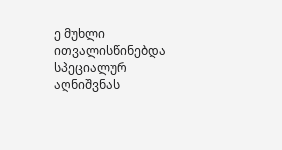ე მუხლი ითვალისწინებდა სპეციალურ აღნიშვნას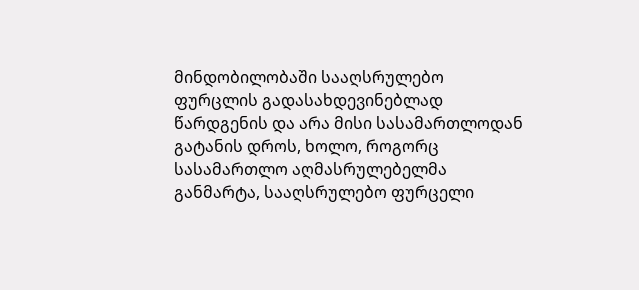მინდობილობაში სააღსრულებო ფურცლის გადასახდევინებლად წარდგენის და არა მისი სასამართლოდან გატანის დროს, ხოლო, როგორც სასამართლო აღმასრულებელმა განმარტა, სააღსრულებო ფურცელი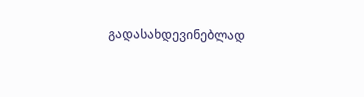გადასახდევინებლად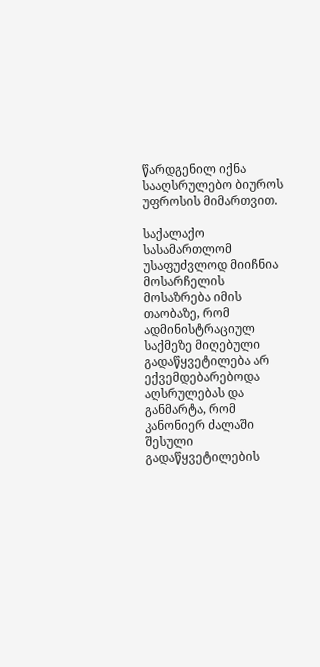წარდგენილ იქნა სააღსრულებო ბიუროს უფროსის მიმართვით.

საქალაქო სასამართლომ უსაფუძვლოდ მიიჩნია მოსარჩელის მოსაზრება იმის თაობაზე, რომ ადმინისტრაციულ საქმეზე მიღებული გადაწყვეტილება არ ექვემდებარებოდა აღსრულებას და განმარტა, რომ კანონიერ ძალაში შესული გადაწყვეტილების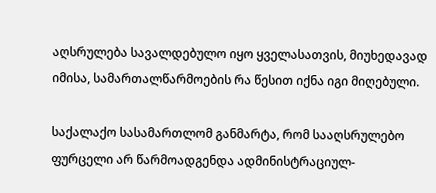აღსრულება სავალდებულო იყო ყველასათვის, მიუხედავად იმისა, სამართალწარმოების რა წესით იქნა იგი მიღებული.

საქალაქო სასამართლომ განმარტა, რომ სააღსრულებო ფურცელი არ წარმოადგენდა ადმინისტრაციულ-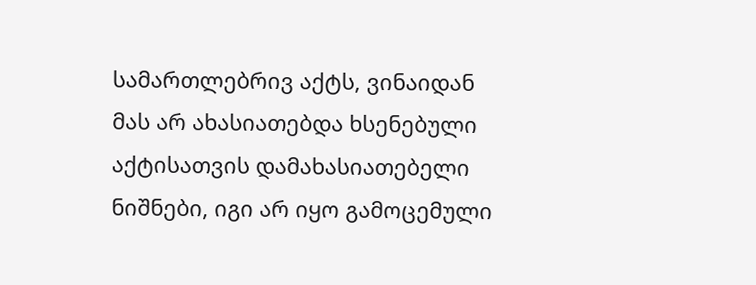სამართლებრივ აქტს, ვინაიდან მას არ ახასიათებდა ხსენებული აქტისათვის დამახასიათებელი ნიშნები, იგი არ იყო გამოცემული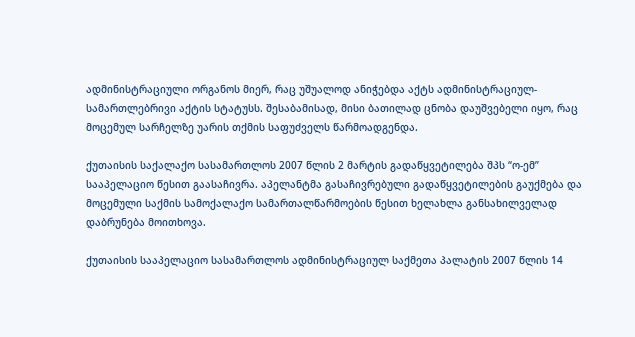ადმინისტრაციული ორგანოს მიერ, რაც უშუალოდ ანიჭებდა აქტს ადმინისტრაციულ-სამართლებრივი აქტის სტატუსს. შესაბამისად, მისი ბათილად ცნობა დაუშვებელი იყო, რაც მოცემულ სარჩელზე უარის თქმის საფუძველს წარმოადგენდა.

ქუთაისის საქალაქო სასამართლოს 2007 წლის 2 მარტის გადაწყვეტილება შპს “ო-ემ” სააპელაციო წესით გაასაჩივრა. აპელანტმა გასაჩივრებული გადაწყვეტილების გაუქმება და მოცემული საქმის სამოქალაქო სამართალწარმოების წესით ხელახლა განსახილველად დაბრუნება მოითხოვა.

ქუთაისის სააპელაციო სასამართლოს ადმინისტრაციულ საქმეთა პალატის 2007 წლის 14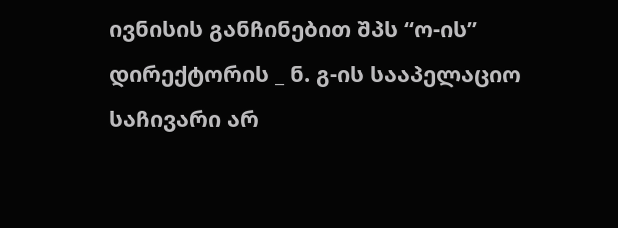ივნისის განჩინებით შპს “ო-ის” დირექტორის _ ნ. გ-ის სააპელაციო საჩივარი არ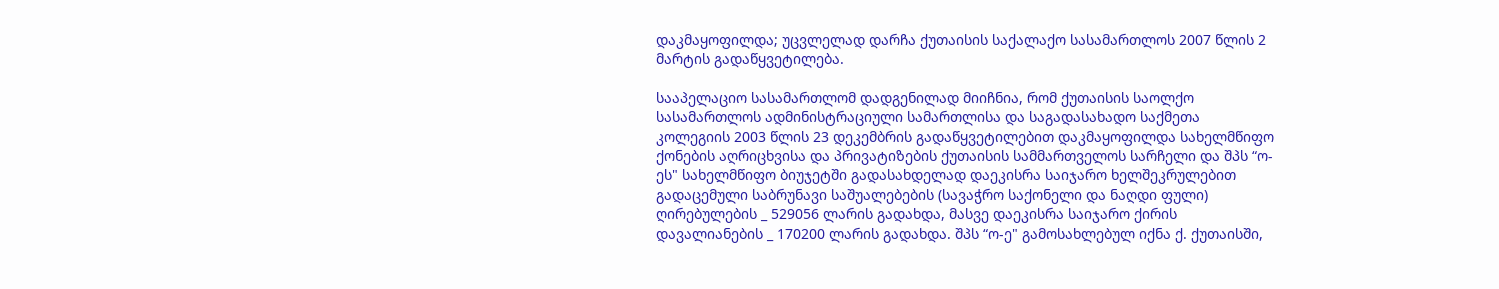დაკმაყოფილდა; უცვლელად დარჩა ქუთაისის საქალაქო სასამართლოს 2007 წლის 2 მარტის გადაწყვეტილება.

სააპელაციო სასამართლომ დადგენილად მიიჩნია, რომ ქუთაისის საოლქო სასამართლოს ადმინისტრაციული სამართლისა და საგადასახადო საქმეთა კოლეგიის 2003 წლის 23 დეკემბრის გადაწყვეტილებით დაკმაყოფილდა სახელმწიფო ქონების აღრიცხვისა და პრივატიზების ქუთაისის სამმართველოს სარჩელი და შპს “ო-ეს" სახელმწიფო ბიუჯეტში გადასახდელად დაეკისრა საიჯარო ხელშეკრულებით გადაცემული საბრუნავი საშუალებების (სავაჭრო საქონელი და ნაღდი ფული) ღირებულების _ 529056 ლარის გადახდა, მასვე დაეკისრა საიჯარო ქირის დავალიანების _ 170200 ლარის გადახდა. შპს “ო-ე" გამოსახლებულ იქნა ქ. ქუთაისში,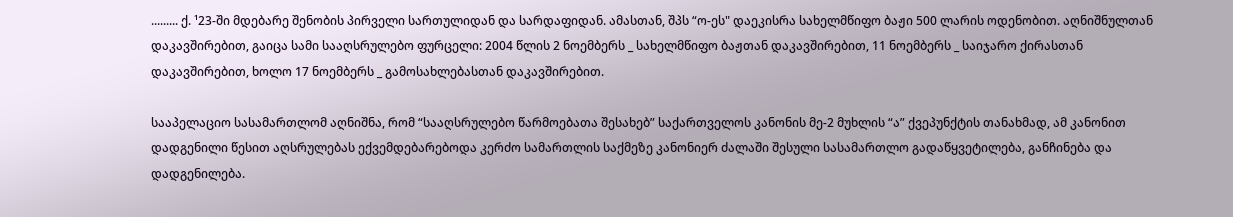......... ქ. ¹23-ში მდებარე შენობის პირველი სართულიდან და სარდაფიდან. ამასთან, შპს “ო-ეს" დაეკისრა სახელმწიფო ბაჟი 500 ლარის ოდენობით. აღნიშნულთან დაკავშირებით, გაიცა სამი სააღსრულებო ფურცელი: 2004 წლის 2 ნოემბერს _ სახელმწიფო ბაჟთან დაკავშირებით, 11 ნოემბერს _ საიჯარო ქირასთან დაკავშირებით, ხოლო 17 ნოემბერს _ გამოსახლებასთან დაკავშირებით.

სააპელაციო სასამართლომ აღნიშნა, რომ “სააღსრულებო წარმოებათა შესახებ” საქართველოს კანონის მე-2 მუხლის “ა” ქვეპუნქტის თანახმად, ამ კანონით დადგენილი წესით აღსრულებას ექვემდებარებოდა კერძო სამართლის საქმეზე კანონიერ ძალაში შესული სასამართლო გადაწყვეტილება, განჩინება და დადგენილება.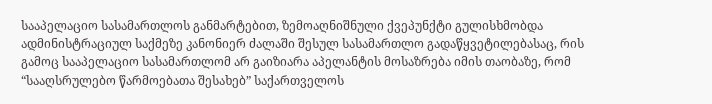სააპელაციო სასამართლოს განმარტებით, ზემოაღნიშნული ქვეპუნქტი გულისხმობდა ადმინისტრაციულ საქმეზე კანონიერ ძალაში შესულ სასამართლო გადაწყვეტილებასაც, რის გამოც სააპელაციო სასამართლომ არ გაიზიარა აპელანტის მოსაზრება იმის თაობაზე, რომ “სააღსრულებო წარმოებათა შესახებ” საქართველოს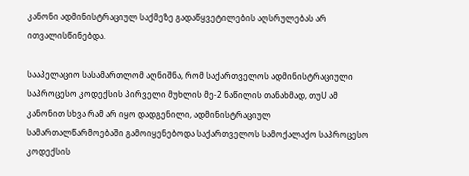კანონი ადმინისტრაციულ საქმეზე გადაწყვეტილების აღსრულებას არ ითვალისწინებდა.

სააპელაციო სასამართლომ აღნიშნა, რომ საქართველოს ადმინისტრაციული საპროცესო კოდექსის პირველი მუხლის მე-2 ნაწილის თანახმად, თუU ამ კანონით სხვა რამ არ იყო დადგენილი, ადმინისტრაციულ სამართალწარმოებაში გამოიყენებოდა საქართველოს სამოქალაქო საპროცესო კოდექსის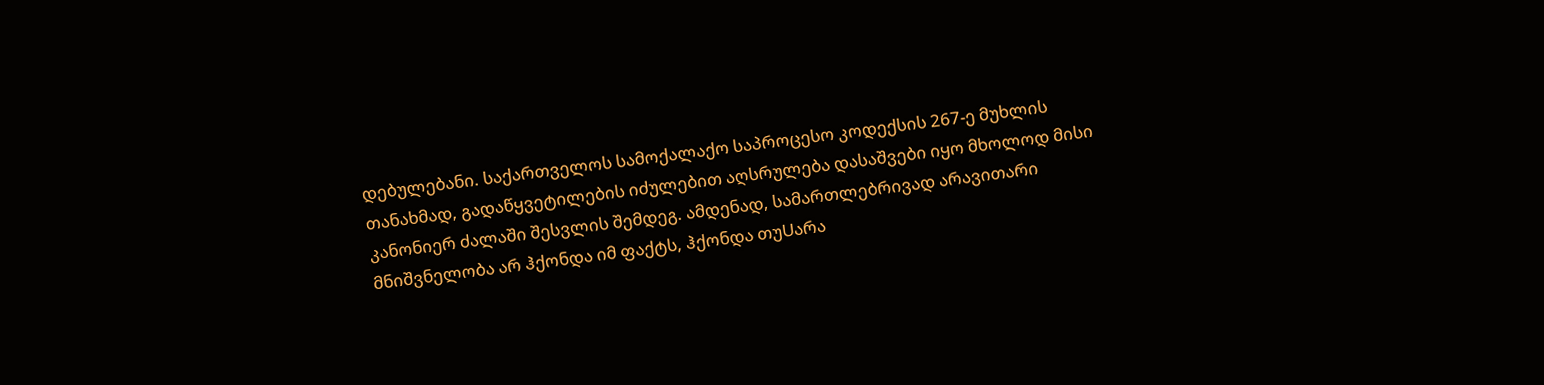დებულებანი. საქართველოს სამოქალაქო საპროცესო კოდექსის 267-ე მუხლის თანახმად, გადაწყვეტილების იძულებით აღსრულება დასაშვები იყო მხოლოდ მისი კანონიერ ძალაში შესვლის შემდეგ. ამდენად, სამართლებრივად არავითარი მნიშვნელობა არ ჰქონდა იმ ფაქტს, ჰქონდა თუUარა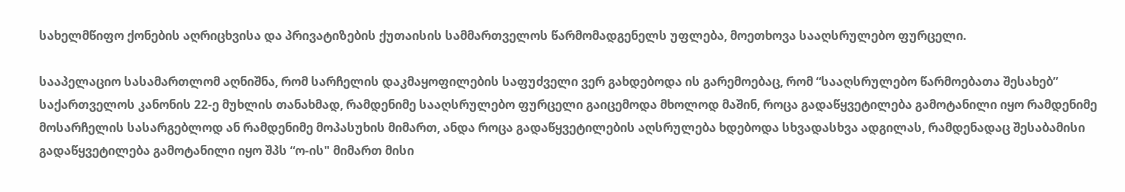სახელმწიფო ქონების აღრიცხვისა და პრივატიზების ქუთაისის სამმართველოს წარმომადგენელს უფლება, მოეთხოვა სააღსრულებო ფურცელი.

სააპელაციო სასამართლომ აღნიშნა, რომ სარჩელის დაკმაყოფილების საფუძველი ვერ გახდებოდა ის გარემოებაც, რომ “სააღსრულებო წარმოებათა შესახებ” საქართველოს კანონის 22-ე მუხლის თანახმად, რამდენიმე სააღსრულებო ფურცელი გაიცემოდა მხოლოდ მაშინ, როცა გადაწყვეტილება გამოტანილი იყო რამდენიმე მოსარჩელის სასარგებლოდ ან რამდენიმე მოპასუხის მიმართ, ანდა როცა გადაწყვეტილების აღსრულება ხდებოდა სხვადასხვა ადგილას, რამდენადაც შესაბამისი გადაწყვეტილება გამოტანილი იყო შპს “ო-ის" მიმართ მისი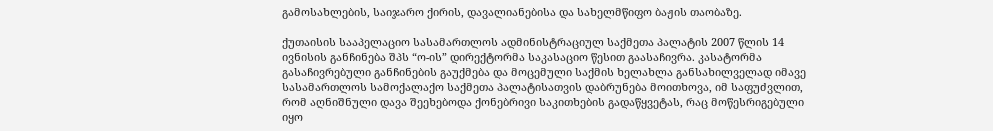გამოსახლების, საიჯარო ქირის, დავალიანებისა და სახელმწიფო ბაჟის თაობაზე.

ქუთაისის სააპელაციო სასამართლოს ადმინისტრაციულ საქმეთა პალატის 2007 წლის 14 ივნისის განჩინება შპს “ო-ის” დირექტორმა საკასაციო წესით გაასაჩივრა. კასატორმა გასაჩივრებული განჩინების გაუქმება და მოცემული საქმის ხელახლა განსახილველად იმავე სასამართლოს სამოქალაქო საქმეთა პალატისათვის დაბრუნება მოითხოვა, იმ საფუძვლით, რომ აღნიშნული დავა შეეხებოდა ქონებრივი საკითხების გადაწყვეტას, რაც მოწესრიგებული იყო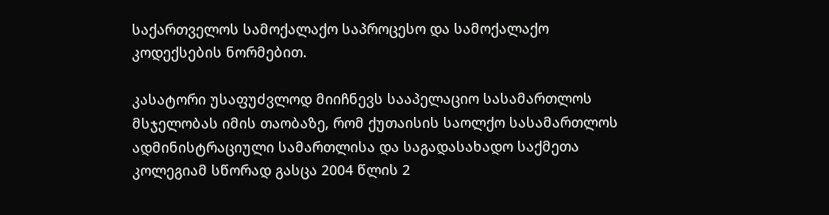საქართველოს სამოქალაქო საპროცესო და სამოქალაქო კოდექსების ნორმებით.

კასატორი უსაფუძვლოდ მიიჩნევს სააპელაციო სასამართლოს მსჯელობას იმის თაობაზე, რომ ქუთაისის საოლქო სასამართლოს ადმინისტრაციული სამართლისა და საგადასახადო საქმეთა კოლეგიამ სწორად გასცა 2004 წლის 2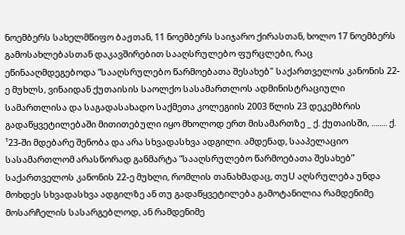ნოემბერს სახელმწიფო ბაჟთან, 11 ნოემბერს საიჯარო ქირასთან, ხოლო 17 ნოემბერს გამოსახლებასთან დაკავშირებით სააღსრულებო ფურცლები, რაც ეწინააღმდეგებოდა “სააღსრულებო წარმოებათა შესახებ" საქართველოს კანონის 22-ე მუხლს, ვინაიდან ქუთაისის საოლქო სასამართლოს ადმინისტრაციული სამართლისა და საგადასახადო საქმეთა კოლეგიის 2003 წლის 23 დეკემბრის გადაწყვეტილებაში მითითებული იყო მხოლოდ ერთ მისამართზე _ ქ. ქუთაისში, ........ ქ. ¹23-ში მდებარე შენობა და არა სხვადასხვა ადგილი. ამდენად, სააპელაციო სასამართლომ არასწორად განმარტა “სააღსრულებო წარმოებათა შესახებ” საქართველოს კანონის 22-ე მუხლი, რომლის თანახმადაც, თუU აღსრულება უნდა მოხდეს სხვადასხვა ადგილზე ან თუ გადაწყვეტილება გამოტანილია რამდენიმე მოსარჩელის სასარგებლოდ, ან რამდენიმე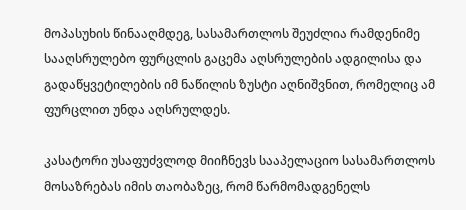მოპასუხის წინააღმდეგ, სასამართლოს შეუძლია რამდენიმე სააღსრულებო ფურცლის გაცემა აღსრულების ადგილისა და გადაწყვეტილების იმ ნაწილის ზუსტი აღნიშვნით, რომელიც ამ ფურცლით უნდა აღსრულდეს.

კასატორი უსაფუძვლოდ მიიჩნევს სააპელაციო სასამართლოს მოსაზრებას იმის თაობაზეც, რომ წარმომადგენელს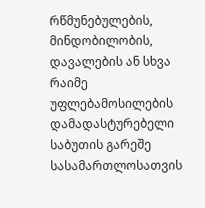რწმუნებულების, მინდობილობის, დავალების ან სხვა რაიმე უფლებამოსილების დამადასტურებელი საბუთის გარეშე სასამართლოსათვის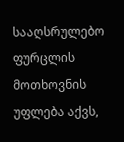სააღსრულებო ფურცლის მოთხოვნის უფლება აქვს,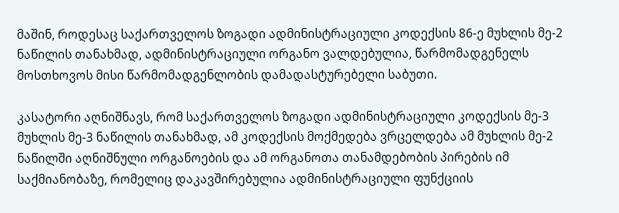მაშინ, როდესაც საქართველოს ზოგადი ადმინისტრაციული კოდექსის 86-ე მუხლის მე-2 ნაწილის თანახმად, ადმინისტრაციული ორგანო ვალდებულია, წარმომადგენელს მოსთხოვოს მისი წარმომადგენლობის დამადასტურებელი საბუთი.

კასატორი აღნიშნავს, რომ საქართველოს ზოგადი ადმინისტრაციული კოდექსის მე-3 მუხლის მე-3 ნაწილის თანახმად, ამ კოდექსის მოქმედება ვრცელდება ამ მუხლის მე-2 ნაწილში აღნიშნული ორგანოების და ამ ორგანოთა თანამდებობის პირების იმ საქმიანობაზე, რომელიც დაკავშირებულია ადმინისტრაციული ფუნქციის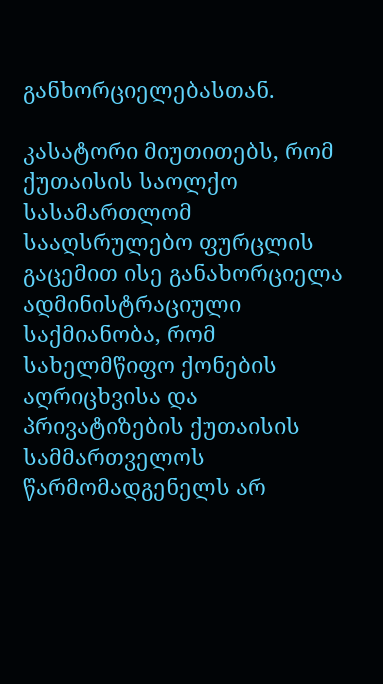განხორციელებასთან.

კასატორი მიუთითებს, რომ ქუთაისის საოლქო სასამართლომ სააღსრულებო ფურცლის გაცემით ისე განახორციელა ადმინისტრაციული საქმიანობა, რომ სახელმწიფო ქონების აღრიცხვისა და პრივატიზების ქუთაისის სამმართველოს წარმომადგენელს არ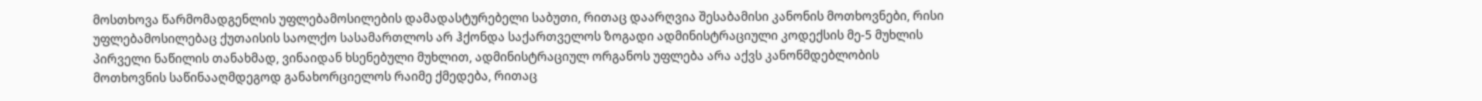მოსთხოვა წარმომადგენლის უფლებამოსილების დამადასტურებელი საბუთი, რითაც დაარღვია შესაბამისი კანონის მოთხოვნები, რისი უფლებამოსილებაც ქუთაისის საოლქო სასამართლოს არ ჰქონდა საქართველოს ზოგადი ადმინისტრაციული კოდექსის მე-5 მუხლის პირველი ნაწილის თანახმად, ვინაიდან ხსენებული მუხლით, ადმინისტრაციულ ორგანოს უფლება არა აქვს კანონმდებლობის მოთხოვნის საწინააღმდეგოდ განახორციელოს რაიმე ქმედება, რითაც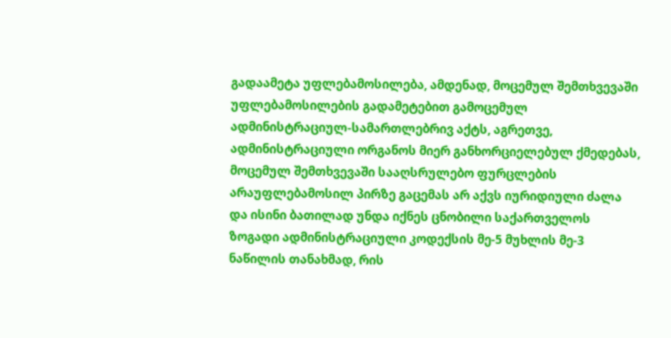გადაამეტა უფლებამოსილება, ამდენად, მოცემულ შემთხვევაში უფლებამოსილების გადამეტებით გამოცემულ ადმინისტრაციულ-სამართლებრივ აქტს, აგრეთვე, ადმინისტრაციული ორგანოს მიერ განხორციელებულ ქმედებას, მოცემულ შემთხვევაში სააღსრულებო ფურცლების არაუფლებამოსილ პირზე გაცემას არ აქვს იურიდიული ძალა და ისინი ბათილად უნდა იქნეს ცნობილი საქართველოს ზოგადი ადმინისტრაციული კოდექსის მე-5 მუხლის მე-3 ნაწილის თანახმად, რის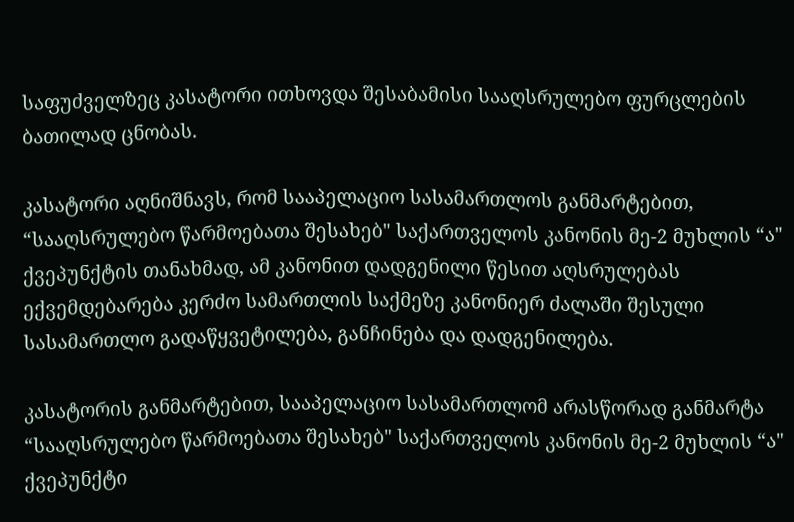საფუძველზეც კასატორი ითხოვდა შესაბამისი სააღსრულებო ფურცლების ბათილად ცნობას.

კასატორი აღნიშნავს, რომ სააპელაციო სასამართლოს განმარტებით, “სააღსრულებო წარმოებათა შესახებ" საქართველოს კანონის მე-2 მუხლის “ა" ქვეპუნქტის თანახმად, ამ კანონით დადგენილი წესით აღსრულებას ექვემდებარება კერძო სამართლის საქმეზე კანონიერ ძალაში შესული სასამართლო გადაწყვეტილება, განჩინება და დადგენილება.

კასატორის განმარტებით, სააპელაციო სასამართლომ არასწორად განმარტა “სააღსრულებო წარმოებათა შესახებ" საქართველოს კანონის მე-2 მუხლის “ა" ქვეპუნქტი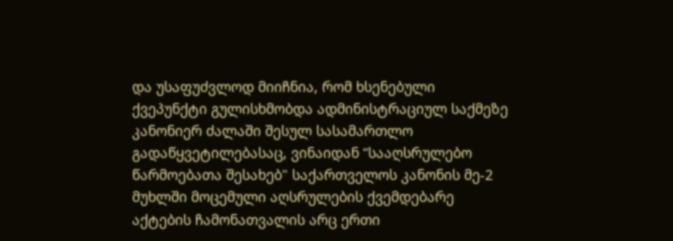და უსაფუძვლოდ მიიჩნია, რომ ხსენებული ქვეპუნქტი გულისხმობდა ადმინისტრაციულ საქმეზე კანონიერ ძალაში შესულ სასამართლო გადაწყვეტილებასაც, ვინაიდან “სააღსრულებო წარმოებათა შესახებ" საქართველოს კანონის მე-2 მუხლში მოცემული აღსრულების ქვემდებარე აქტების ჩამონათვალის არც ერთი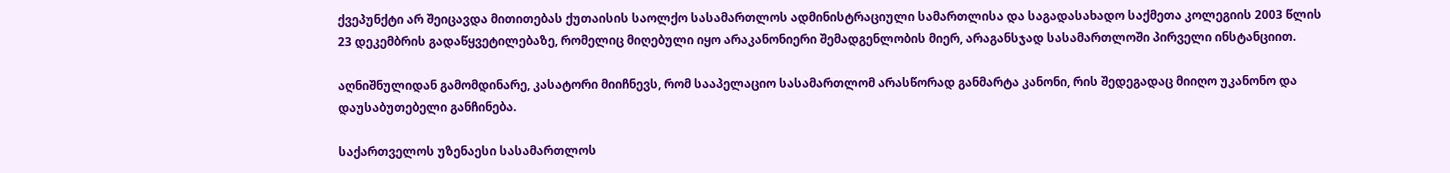ქვეპუნქტი არ შეიცავდა მითითებას ქუთაისის საოლქო სასამართლოს ადმინისტრაციული სამართლისა და საგადასახადო საქმეთა კოლეგიის 2003 წლის 23 დეკემბრის გადაწყვეტილებაზე, რომელიც მიღებული იყო არაკანონიერი შემადგენლობის მიერ, არაგანსჯად სასამართლოში პირველი ინსტანციით.

აღნიშნულიდან გამომდინარე, კასატორი მიიჩნევს, რომ სააპელაციო სასამართლომ არასწორად განმარტა კანონი, რის შედეგადაც მიიღო უკანონო და დაუსაბუთებელი განჩინება.

საქართველოს უზენაესი სასამართლოს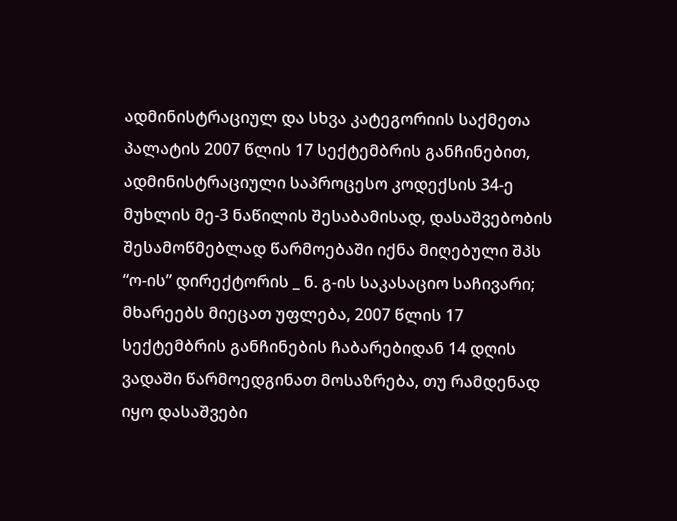ადმინისტრაციულ და სხვა კატეგორიის საქმეთა პალატის 2007 წლის 17 სექტემბრის განჩინებით, ადმინისტრაციული საპროცესო კოდექსის 34-ე მუხლის მე-3 ნაწილის შესაბამისად, დასაშვებობის შესამოწმებლად წარმოებაში იქნა მიღებული შპს “ო-ის” დირექტორის _ ნ. გ-ის საკასაციო საჩივარი; მხარეებს მიეცათ უფლება, 2007 წლის 17 სექტემბრის განჩინების ჩაბარებიდან 14 დღის ვადაში წარმოედგინათ მოსაზრება, თუ რამდენად იყო დასაშვები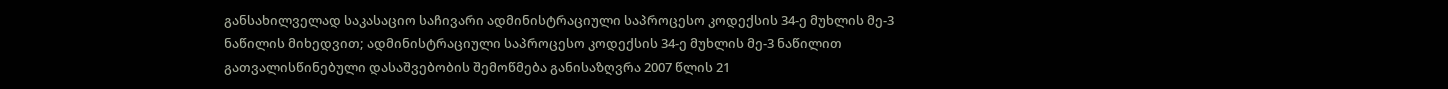განსახილველად საკასაციო საჩივარი ადმინისტრაციული საპროცესო კოდექსის 34-ე მუხლის მე-3 ნაწილის მიხედვით; ადმინისტრაციული საპროცესო კოდექსის 34-ე მუხლის მე-3 ნაწილით გათვალისწინებული დასაშვებობის შემოწმება განისაზღვრა 2007 წლის 21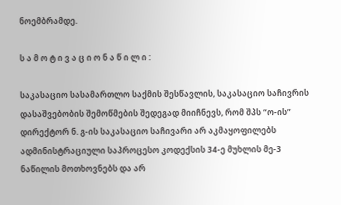ნოემბრამდე.

ს ა მ ო ტ ი ვ ა ც ი ო ნ ა წ ი ლ ი :

საკასაციო სასამართლო საქმის შესწავლის, საკასაციო საჩივრის დასაშვებობის შემოწმების შედეგად მიიჩნევს, რომ შპს “ო-ის” დირექტორ ნ. გ-ის საკასაციო საჩივარი არ აკმაყოფილებს ადმინისტრაციული საპროცესო კოდექსის 34-ე მუხლის მე-3 ნაწილის მოთხოვნებს და არ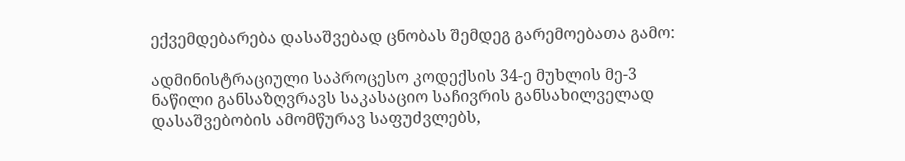ექვემდებარება დასაშვებად ცნობას შემდეგ გარემოებათა გამო:

ადმინისტრაციული საპროცესო კოდექსის 34-ე მუხლის მე-3 ნაწილი განსაზღვრავს საკასაციო საჩივრის განსახილველად დასაშვებობის ამომწურავ საფუძვლებს,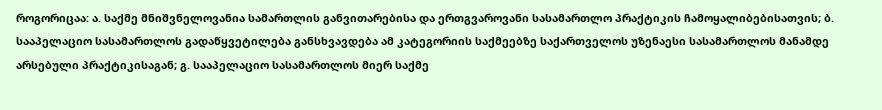როგორიცაა: ა. საქმე მნიშვნელოვანია სამართლის განვითარებისა და ერთგვაროვანი სასამართლო პრაქტიკის ჩამოყალიბებისათვის; ბ. სააპელაციო სასამართლოს გადაწყვეტილება განსხვავდება ამ კატეგორიის საქმეებზე საქართველოს უზენაესი სასამართლოს მანამდე არსებული პრაქტიკისაგან; გ. სააპელაციო სასამართლოს მიერ საქმე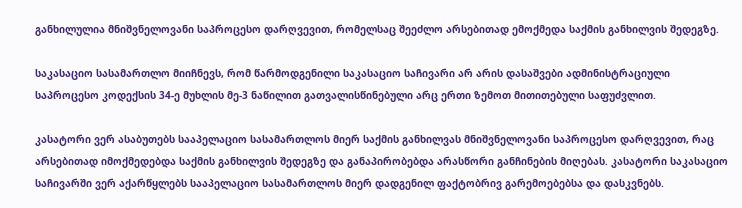განხილულია მნიშვნელოვანი საპროცესო დარღვევით, რომელსაც შეეძლო არსებითად ემოქმედა საქმის განხილვის შედეგზე.

საკასაციო სასამართლო მიიჩნევს, რომ წარმოდგენილი საკასაციო საჩივარი არ არის დასაშვები ადმინისტრაციული საპროცესო კოდექსის 34-ე მუხლის მე-3 ნაწილით გათვალისწინებული არც ერთი ზემოთ მითითებული საფუძვლით.

კასატორი ვერ ასაბუთებს სააპელაციო სასამართლოს მიერ საქმის განხილვას მნიშვნელოვანი საპროცესო დარღვევით, რაც არსებითად იმოქმედებდა საქმის განხილვის შედეგზე და განაპირობებდა არასწორი განჩინების მიღებას. კასატორი საკასაციო საჩივარში ვერ აქარწყლებს სააპელაციო სასამართლოს მიერ დადგენილ ფაქტობრივ გარემოებებსა და დასკვნებს.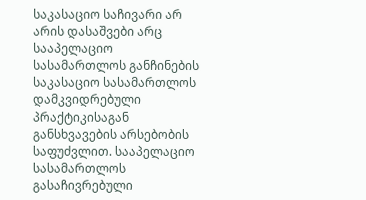საკასაციო საჩივარი არ არის დასაშვები არც სააპელაციო სასამართლოს განჩინების საკასაციო სასამართლოს დამკვიდრებული პრაქტიკისაგან განსხვავების არსებობის საფუძვლით. სააპელაციო სასამართლოს გასაჩივრებული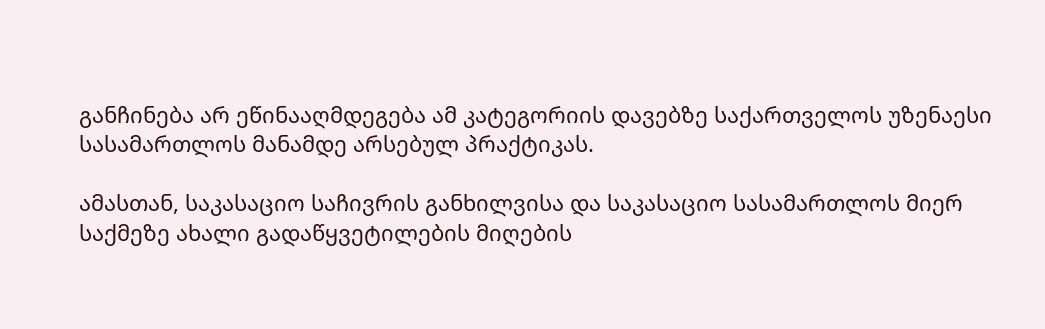განჩინება არ ეწინააღმდეგება ამ კატეგორიის დავებზე საქართველოს უზენაესი სასამართლოს მანამდე არსებულ პრაქტიკას.

ამასთან, საკასაციო საჩივრის განხილვისა და საკასაციო სასამართლოს მიერ საქმეზე ახალი გადაწყვეტილების მიღების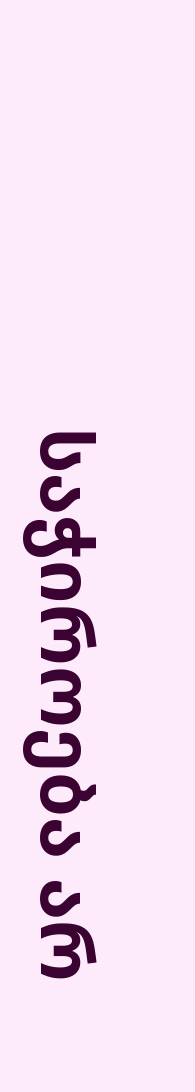საჭიროება არ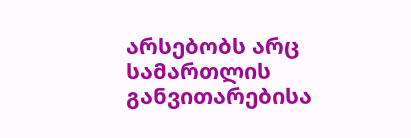არსებობს არც სამართლის განვითარებისა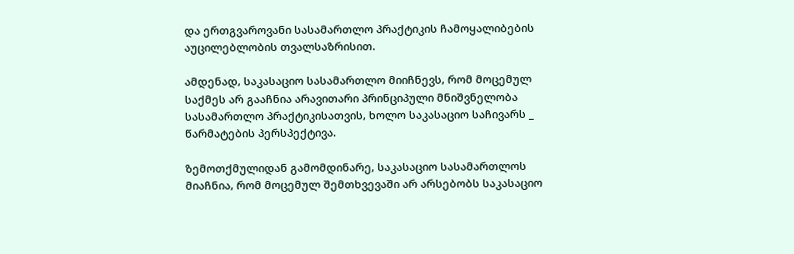და ერთგვაროვანი სასამართლო პრაქტიკის ჩამოყალიბების აუცილებლობის თვალსაზრისით.

ამდენად, საკასაციო სასამართლო მიიჩნევს, რომ მოცემულ საქმეს არ გააჩნია არავითარი პრინციპული მნიშვნელობა სასამართლო პრაქტიკისათვის, ხოლო საკასაციო საჩივარს _ წარმატების პერსპექტივა.

ზემოთქმულიდან გამომდინარე, საკასაციო სასამართლოს მიაჩნია, რომ მოცემულ შემთხვევაში არ არსებობს საკასაციო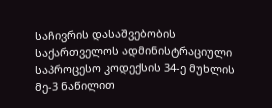საჩივრის დასაშვებობის საქართველოს ადმინისტრაციული საპროცესო კოდექსის 34-ე მუხლის მე-3 ნაწილით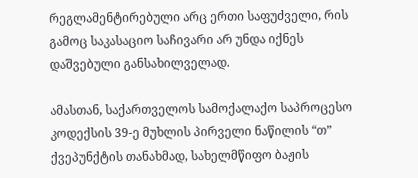რეგლამენტირებული არც ერთი საფუძველი, რის გამოც საკასაციო საჩივარი არ უნდა იქნეს დაშვებული განსახილველად.

ამასთან, საქართველოს სამოქალაქო საპროცესო კოდექსის 39-ე მუხლის პირველი ნაწილის “თ” ქვეპუნქტის თანახმად, სახელმწიფო ბაჟის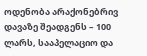ოდენობა არაქონებრივ დავაზე შეადგენს – 100 ლარს, სააპელაციო და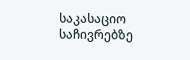საკასაციო საჩივრებზე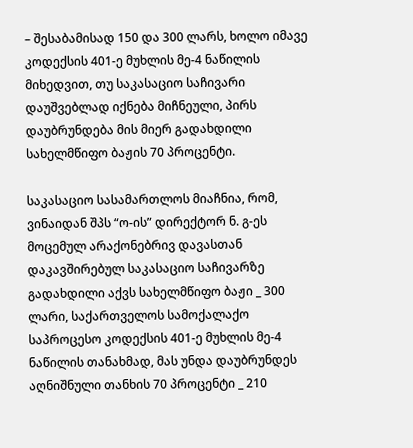– შესაბამისად 150 და 300 ლარს, ხოლო იმავე კოდექსის 401-ე მუხლის მე-4 ნაწილის მიხედვით, თუ საკასაციო საჩივარი დაუშვებლად იქნება მიჩნეული, პირს დაუბრუნდება მის მიერ გადახდილი სახელმწიფო ბაჟის 70 პროცენტი.

საკასაციო სასამართლოს მიაჩნია, რომ, ვინაიდან შპს “ო-ის” დირექტორ ნ. გ-ეს მოცემულ არაქონებრივ დავასთან დაკავშირებულ საკასაციო საჩივარზე გადახდილი აქვს სახელმწიფო ბაჟი _ 300 ლარი, საქართველოს სამოქალაქო საპროცესო კოდექსის 401-ე მუხლის მე-4 ნაწილის თანახმად, მას უნდა დაუბრუნდეს აღნიშნული თანხის 70 პროცენტი _ 210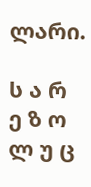ლარი.

ს ა რ ე ზ ო ლ უ ც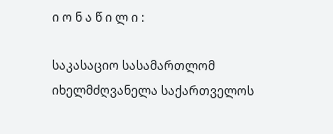ი ო ნ ა წ ი ლ ი :

საკასაციო სასამართლომ იხელმძღვანელა საქართველოს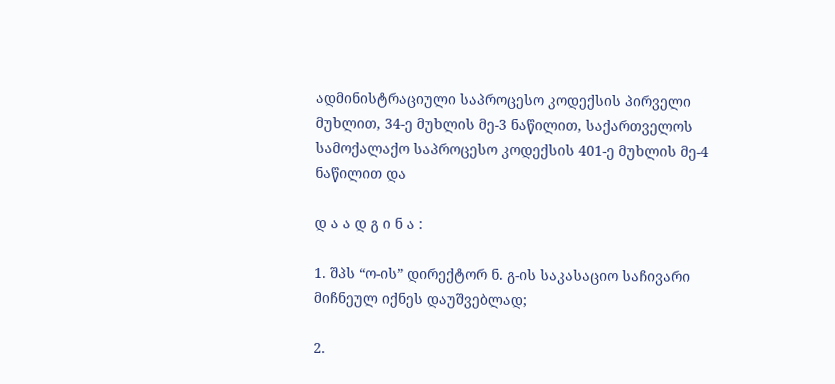ადმინისტრაციული საპროცესო კოდექსის პირველი მუხლით, 34-ე მუხლის მე-3 ნაწილით, საქართველოს სამოქალაქო საპროცესო კოდექსის 401-ე მუხლის მე-4 ნაწილით და

დ ა ა დ გ ი ნ ა :

1. შპს “ო-ის” დირექტორ ნ. გ-ის საკასაციო საჩივარი მიჩნეულ იქნეს დაუშვებლად;

2.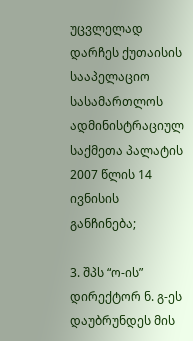უცვლელად დარჩეს ქუთაისის სააპელაციო სასამართლოს ადმინისტრაციულ საქმეთა პალატის 2007 წლის 14 ივნისის განჩინება;

3. შპს “ო-ის” დირექტორ ნ. გ-ეს დაუბრუნდეს მის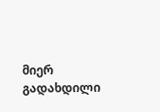მიერ გადახდილი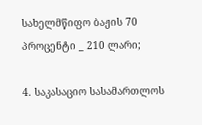სახელმწიფო ბაჟის 70 პროცენტი _ 210 ლარი;

4. საკასაციო სასამართლოს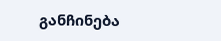განჩინება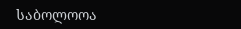საბოლოოა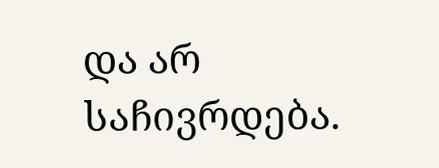და არ საჩივრდება.